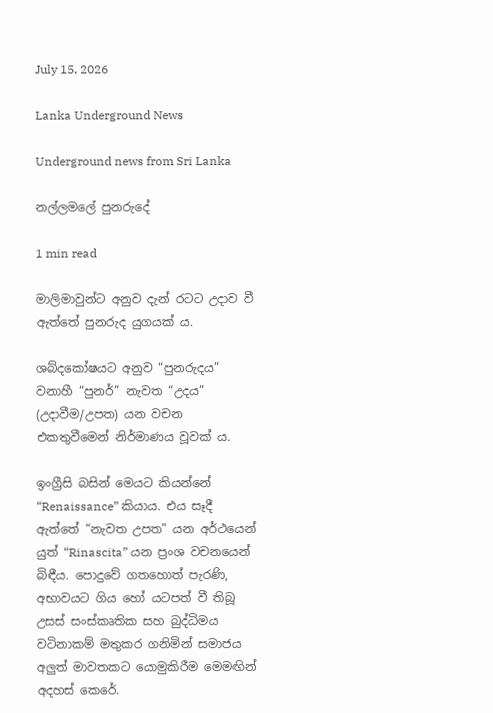July 15, 2026

Lanka Underground News

Underground news from Sri Lanka

නල්ලමලේ පුනරුදේ

1 min read

මාලිමාවුන්ට අනුව දැන් රටට උදාව වී ඇත්තේ පුනරුද යුගයක් ය.

ශබ්දකෝෂයට අනුව “පුනරුදය” වනාහී “පුනර්” නැවත “උදය” (උදාවීම/උපත) යන වචන එකතුවීමෙන් නිර්මාණය වූවක් ය.

ඉංග්‍රීසි බසින් මෙයට කියන්නේ “Renaissance” කියාය. එය සෑදී ඇත්තේ “නැවත උපත” යන අර්ථයෙන් යුත් “Rinascita” යන ප්‍රංශ වචනයෙන් බිඳීය. පොදුවේ ගතහොත් පැරණි, අභාවයට ගිය හෝ යටපත් වී තිබූ උසස් සංස්කෘතික සහ බුද්ධිමය වටිනාකම් මතුකර ගනිමින් සමාජය අලුත් මාවතකට යොමුකිරීම මෙමඟින් අදහස් කෙරේ.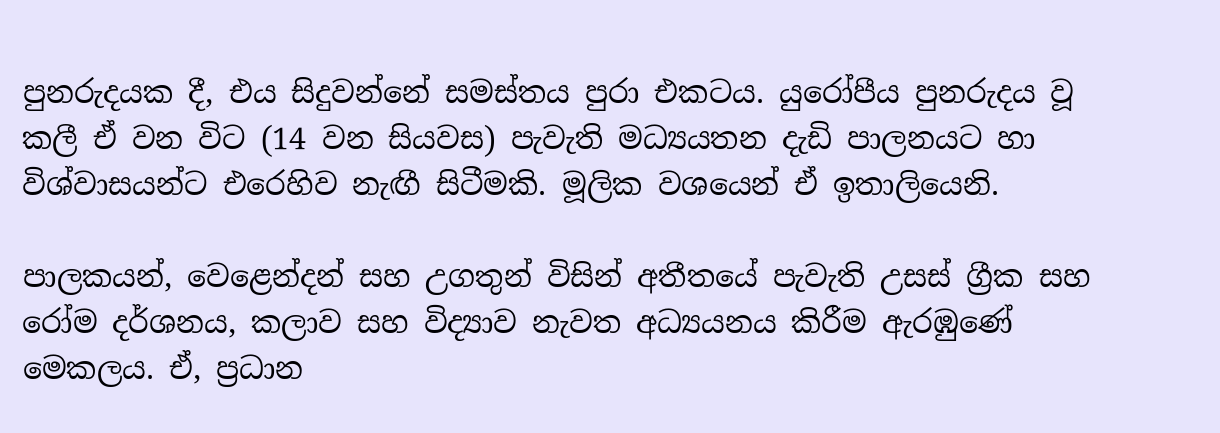පුනරුදයක දී, එය සිදුවන්නේ සමස්තය පුරා එකටය. යුරෝපීය පුනරුදය වූ කලී ඒ වන විට (14 වන සියවස) පැවැති මධ්‍යයතන දැඩි පාලනයට හා විශ්වාසයන්ට එරෙහිව නැඟී සිටීමකි. මූලික වශයෙන් ඒ ඉතාලියෙනි.

පාලකයන්, වෙළෙන්දන් සහ උගතුන් විසින් අතීතයේ පැවැති උසස් ග්‍රීක සහ රෝම දර්ශනය, කලාව සහ විද්‍යාව නැවත අධ්‍යයනය කිරීම ඇරඹුණේ මෙකලය. ඒ, ප්‍රධාන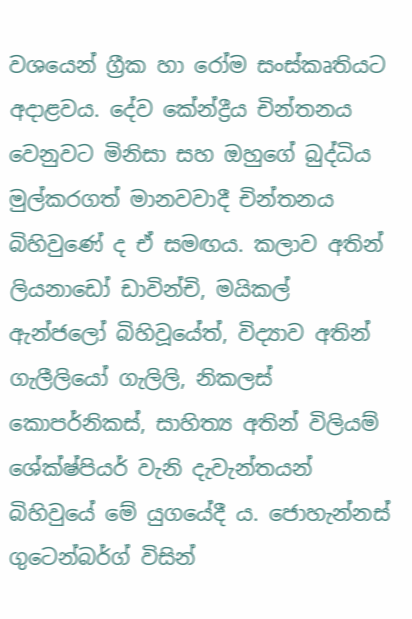වශයෙන් ග්‍රීක හා රෝම සංස්කෘතියට අදාළවය. දේව කේන්ද්‍රීය චින්තනය වෙනුවට මිනිසා සහ ඔහුගේ බුද්ධිය මුල්කරගත් මානවවාදී චින්තනය බිහිවුණේ ද ඒ සමඟය. කලාව අතින් ලියනාඩෝ ඩාවින්චි, මයිකල් ඇන්ජලෝ බිහිවූයේත්, විද්‍යාව අතින් ගැලීලියෝ ගැලිලි, නිකලස් කොපර්නිකස්, සාහිත්‍ය අතින් විලියම් ශේක්ෂ්පියර් වැනි දැවැන්තයන් බිහිවුයේ මේ යුගයේදී ය. ජොහැන්නස් ගුටෙන්බර්ග් විසින්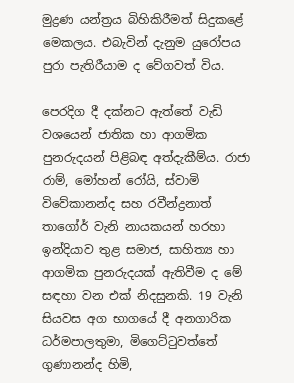මුද්‍රණ යන්ත්‍රය බිහිකිරීමත් සිදුකළේ මෙකලය. එබැවින් දැනුම යුරෝපය පුරා පැතිරීයාම ද වේගවත් විය.

පෙරදිග දී දක්නට ඇත්තේ වැඩි වශයෙන් ජාතික හා ආගමික පුනරුදයන් පිළිබඳ අත්දැකීම්ය. රාජා රාම්, මෝහන් රෝයි, ස්වාමි විවේකානන්ද සහ රවීන්ද්‍රනාත් තාගෝර් වැනි නායකයන් හරහා ඉන්දියාව තුළ සමාජ, සාහිත්‍ය හා ආගමික පුනරුදයක් ඇතිවීම ද මේ සඳහා වන එක් නිදසුනකි. 19 වැනි සියවස අග භාගයේ දී අනගාරික ධර්මපාලතුමා, මිගෙට්ටුවත්තේ ගුණානන්ද හිමි,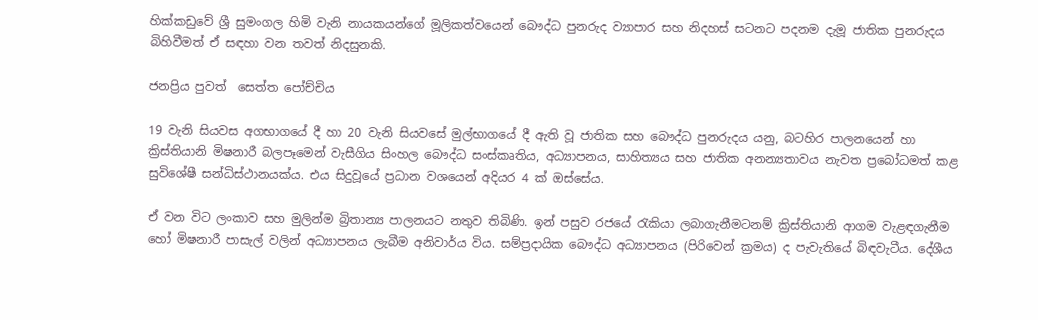හික්කඩුවේ ශ්‍රී සුමංගල හිමි වැනි නායකයන්ගේ මූලිකත්වයෙන් බෞද්ධ පුනරුද ව්‍යාපාර සහ නිදහස් සටනට පදනම දැමූ ජාතික පුනරුදය බිහිවීමත් ඒ සඳහා වන තවත් නිදසුනකි.

ජනප්‍රිය පුවත්  සෙත්ත පෝච්චිය

19 වැනි සියවස අගභාගයේ දී හා 20 වැනි සියවසේ මුල්භාගයේ දී ඇති වූ ජාතික සහ බෞද්ධ පුනරුදය යනු, බටහිර පාලනයෙන් හා ක්‍රිස්තියානි මිෂනාරී බලපෑමෙන් වැසීගිය සිංහල බෞද්ධ සංස්කෘතිය, අධ්‍යාපනය, සාහිත්‍යය සහ ජාතික අනන්‍යතාවය නැවත ප්‍රබෝධමත් කළ සුවිශේෂී සන්ධිස්ථානයක්ය. එය සිදුවූයේ ප්‍රධාන වශයෙන් අදියර 4 ක් ඔස්සේය.

ඒ වන විට ලංකාව සහ මුලින්ම බ්‍රිතාන්‍ය පාලනයට නතුව තිබිණි. ඉන් පසුව රජයේ රැකියා ලබාගැනීමටනම් ක්‍රිස්තියානි ආගම වැළඳගැනීම හෝ මිෂනාරී පාසැල් වලින් අධ්‍යාපනය ලැබීම අනිවාර්ය විය. සම්ප්‍රදායික බෞද්ධ අධ්‍යාපනය (පිරිවෙන් ක්‍රමය) ද පැවැතියේ බිඳවැටීය. දේශීය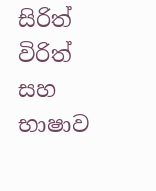සිරිත් විරිත් සහ භාෂාව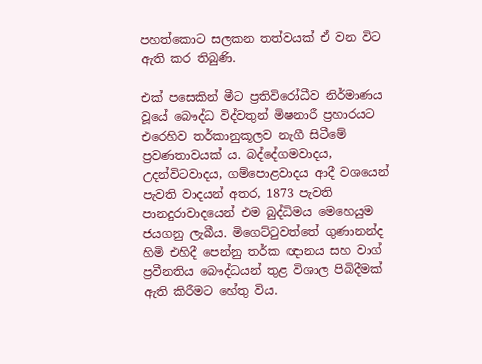පහත්කොට සලකන තත්වයක් ඒ වන විට ඇති කර තිබුණි.

එක් පසෙකින් මීට ප්‍රතිවිරෝධීව නිර්මාණය වූයේ බෞද්ධ විද්වතුන් මිෂනාරී ප්‍රහාරයට එරෙහිව තර්කානුකූලව නැගී සිටීමේ ප්‍රවණතාවයක් ය. බද්දේගමවාදය, උදන්විටවාදය, ගම්පොළවාදය ආදී වශයෙන් පැවති වාදයන් අතර, 1873 පැවති පානදුරාවාදයෙන් එම බුද්ධිමය මෙහෙයුම ජයගනු ලැබීය. මිගෙට්ටුවත්තේ ගුණානන්ද හිමි එහිදී පෙන්නු තර්ක ඥානය සහ වාග් ප්‍රවීනතිය බෞද්ධයන් තුළ විශාල පිබිදීමක් ඇති කිරීමට හේතු විය.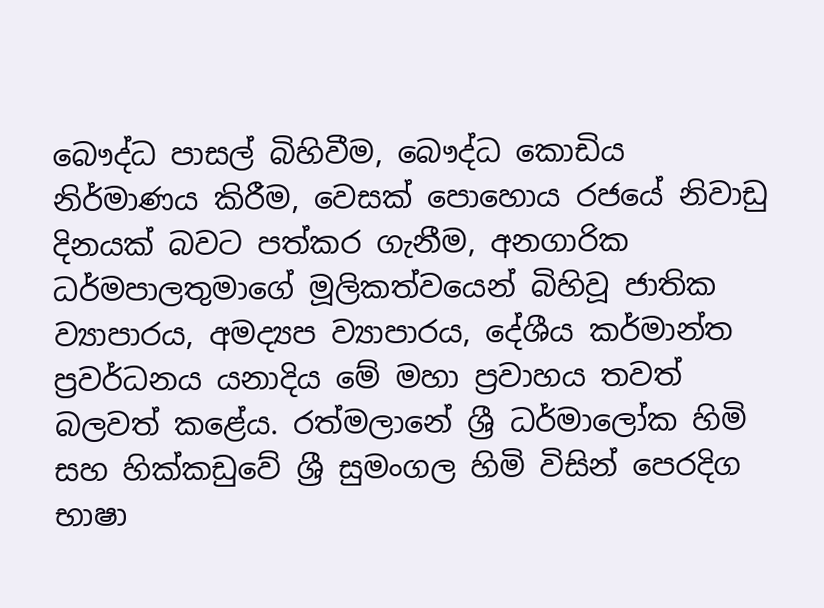බෞද්ධ පාසල් බිහිවීම, බෞද්ධ කොඩිය නිර්මාණය කිරීම, වෙසක් පොහොය රජයේ නිවාඩු දිනයක් බවට පත්කර ගැනීම, අනගාරික ධර්මපාලතුමාගේ මූලිකත්වයෙන් බිහිවූ ජාතික ව්‍යාපාරය, අමද්‍යප ව්‍යාපාරය, දේශීය කර්මාන්ත ප්‍රවර්ධනය යනාදිය මේ මහා ප්‍රවාහය තවත් බලවත් කළේය. රත්මලානේ ශ්‍රී ධර්මාලෝක හිමි සහ හික්කඩුවේ ශ්‍රී සුමංගල හිමි විසින් පෙරදිග භාෂා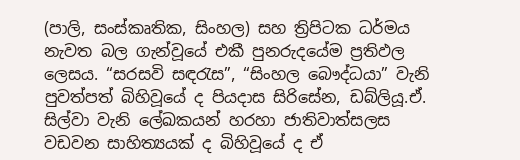(පාලි, සංස්කෘතික, සිංහල) සහ ත්‍රිපිටක ධර්මය නැවත බල ගැන්වූයේ එකී පුනරුදයේම ප්‍රතිඵල ලෙසය. “සරසවි සඳරැස”, “සිංහල බෞද්ධයා” වැනි පුවත්පත් බිහිවූයේ ද පියදාස සිරිසේන, ඩබ්ලියූ.ඒ. සිල්වා වැනි ලේඛකයන් හරහා ජාතිවාත්සලස වඩවන සාහිත්‍යයක් ද බිහිවූයේ ද ඒ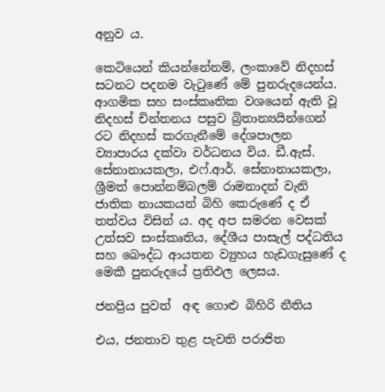අනුව ය.

කෙටියෙන් කියන්නේනම්, ලංකාවේ නිදහස් සටනට පදනම වැටුණේ මේ පුනරුදයෙන්ය. ආගමික සහ සංස්කෘතික වශයෙන් ඇති වූ නිදහස් චින්තනය පසුව බ්‍රිතාන්‍යයින්ගෙන් රට නිදහස් කරගැනීමේ දේශපාලන ව්‍යාපාරය දක්වා වර්ධනය විය. ඩී.ඇස්. සේනානායකලා, එෆ්.ආර්. සේනානායකලා, ශ්‍රීමත් පොන්නම්බලම් රාමනාදන් වැනි ජාතික නායකයන් බිහි කෙරුණේ ද ඒ තත්වය විසින් ය. අද අප සමරන වෙසක් උත්සව සංස්කෘතිය, දේශීය පාසැල් පද්ධතිය සහ බෞද්ධ ආයතන ව්‍යුහය හැඩගැසුණේ ද මෙකී පුනරුදයේ ප්‍රතිඵල ලෙසය.

ජනප්‍රිය පුවත්  අඳ ගොළු බිහිරි නීතිය

එය, ජනතාව තුළ පැවති පරාජිත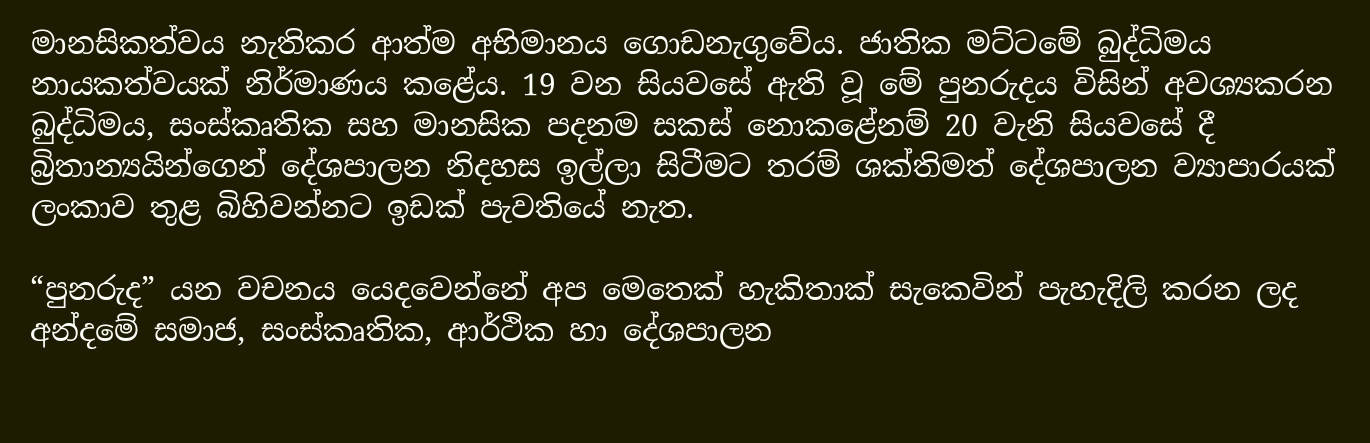මානසිකත්වය නැතිකර ආත්ම අභිමානය ගොඩනැගුවේය. ජාතික මට්ටමේ බුද්ධිමය නායකත්වයක් නිර්මාණය කළේය. 19 වන සියවසේ ඇති වූ මේ පුනරුදය විසින් අවශ්‍යකරන බුද්ධිමය, සංස්කෘතික සහ මානසික පදනම සකස් නොකළේනම් 20 වැනි සියවසේ දී බ්‍රිතාන්‍යයින්ගෙන් දේශපාලන නිදහස ඉල්ලා සිටීමට තරම් ශක්තිමත් දේශපාලන ව්‍යාපාරයක් ලංකාව තුළ බිහිවන්නට ඉඩක් පැවතියේ නැත.

“පුනරුද” යන වචනය යෙදවෙන්නේ අප මෙතෙක් හැකිතාක් සැකෙවින් පැහැදිලි කරන ලද අන්දමේ සමාජ, සංස්කෘතික, ආර්ථික හා දේශපාලන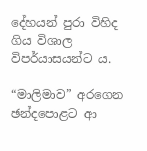දේහයන් පුරා විහිද ගිය විශාල විපර්යාසයන්ට ය.

“මාලිමාව” අරගෙන ඡන්දපොළට ආ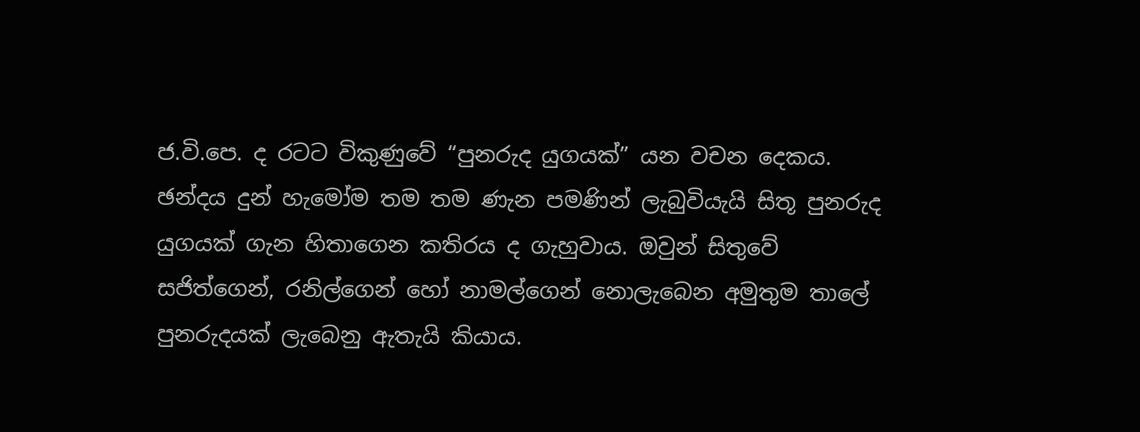ජ.වි.පෙ. ද රටට විකුණුවේ “පුනරුද යුගයක්” යන වචන දෙකය. ඡන්දය දුන් හැමෝම තම තම ණැන පමණින් ලැබුවියැයි සිතූ පුනරුද යුගයක් ගැන හිතාගෙන කතිරය ද ගැහුවාය. ඔවුන් සිතුවේ සජිත්ගෙන්, රනිල්ගෙන් හෝ නාමල්ගෙන් නොලැබෙන අමුතුම තාලේ පුනරුදයක් ලැබෙනු ඇතැයි කියාය.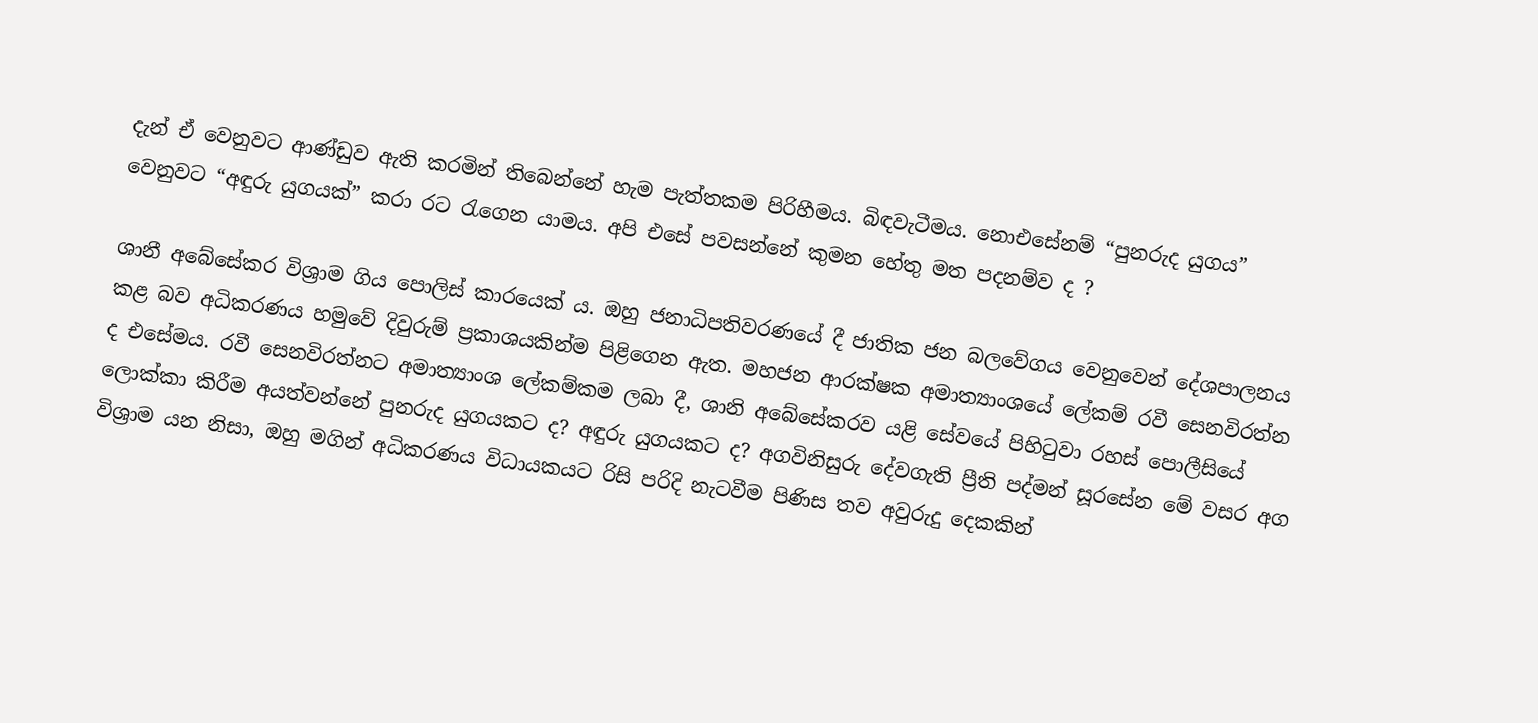දැන් ඒ වෙනුවට ආණ්ඩුව ඇති කරමින් තිබෙන්නේ හැම පැත්තකම පිරිහීමය. බිඳවැටීමය. නොඑසේනම් “පුනරුද යුගය” වෙනුවට “අඳුරු යුගයක්” කරා රට රැගෙන යාමය. අපි එසේ පවසන්නේ කුමන හේතු මත පදනම්ව ද ?

ශානී අබේසේකර විශ්‍රාම ගිය පොලිස් කාරයෙක් ය. ඔහු ජනාධිපතිවරණයේ දී ජාතික ජන බලවේගය වෙනුවෙන් දේශපාලනය කළ බව අධිකරණය හමුවේ දිවුරුම් ප්‍රකාශයකින්ම පිළිගෙන ඇත. මහජන ආරක්ෂක අමාත්‍යාංශයේ ලේකම් රවී සෙනවිරත්න ද එසේමය. රවී සෙනවිරත්නට අමාත්‍යාංශ ලේකම්කම ලබා දී, ශානි අබේසේකරව යළි සේවයේ පිහිටුවා රහස් පොලීසියේ ලොක්කා කිරීම අයත්වන්නේ පුනරුද යුගයකට ද? අඳුරු යුගයකට ද? අගවිනිසුරු දේවගැති ප්‍රීති පද්මන් සූරසේන මේ වසර අග විශ්‍රාම යන නිසා, ඔහු මගින් අධිකරණය විධායකයට රිසි පරිදි නැටවීම පිණිස තව අවුරුදු දෙකකින්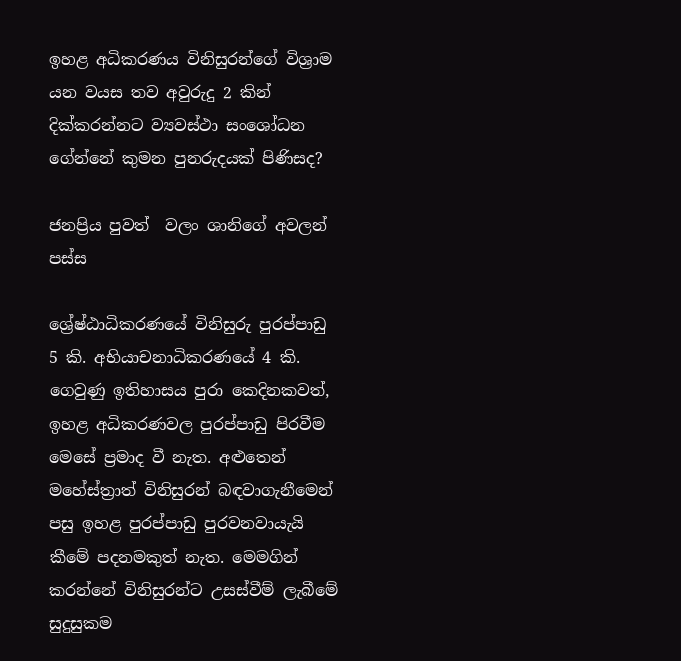ඉහළ අධිකරණය විනිසුරන්ගේ විශ්‍රාම යන වයස තව අවුරුදු 2 කින් දික්කරන්නට ව්‍යවස්ථා සංශෝධන ගේන්නේ කුමන පුනරුදයක් පිණිසද?

ජනප්‍රිය පුවත්  වලං ශානිගේ අවලන් පස්ස

ශ්‍රේෂ්ඨාධිකරණයේ විනිසුරු පුරප්පාඩු 5 කි. අභියාචනාධිකරණයේ 4 කි. ගෙවුණු ඉතිහාසය පුරා කෙදිනකවත්, ඉහළ අධිකරණවල පුරප්පාඩු පිරවීම මෙසේ ප්‍රමාද වී නැත. අළුතෙන් මහේස්ත්‍රාත් විනිසුරන් බඳවාගැනීමෙන් පසු ඉහළ පුරප්පාඩු පුරවනවායැයි කීමේ පදනමකුත් නැත. මෙමගින් කරන්නේ විනිසුරන්ට උසස්වීම් ලැබීමේ සුදුසුකම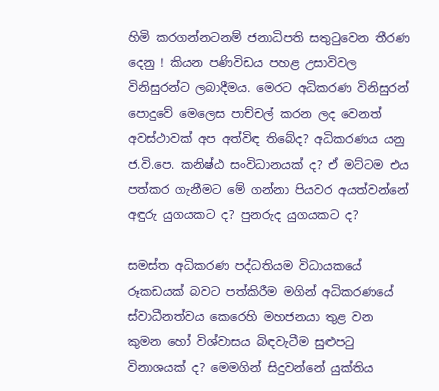හිමි කරගන්නටනම් ජනාධිපති සතුටු‍වෙන තීරණ දෙනු ! කියන පණිවිඩය පහළ උසාවිවල විනිසුරන්ට ලබාදීමය. මෙරට අධිකරණ විනිසුරන් පොදුවේ මෙලෙස පාච්චල් කරන ලද වෙනත් අවස්ථාවක් අප අත්විඳ තිබේද? අධිකරණය යනු ජ.වි.පෙ. කනිෂ්ඨ සංවිධානයක් ද? ඒ මට්ටම එය පත්කර ගැනීමට මේ ගන්නා පියවර අයත්වන්නේ අඳුරු යුගයකට ද? පුනරුද යුගයකට ද?

සමස්ත අධිකරණ පද්ධතියම විධායකයේ රූකඩයක් බවට පත්කිරීම මගින් අධිකරණයේ ස්වාධීනත්වය කෙරෙහි මහජනයා තුළ වන කුමන හෝ විශ්වාසය බිඳවැටීම සුළුපටු විනාශයක් ද? මෙමගින් සිදුවන්නේ යුක්තිය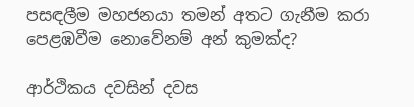පසඳලීම මහජනයා තමන් අතට ගැනීම කරා පෙළඹවීම නොවේනම් අන් කුමක්ද?

ආර්ථිකය දවසින් දවස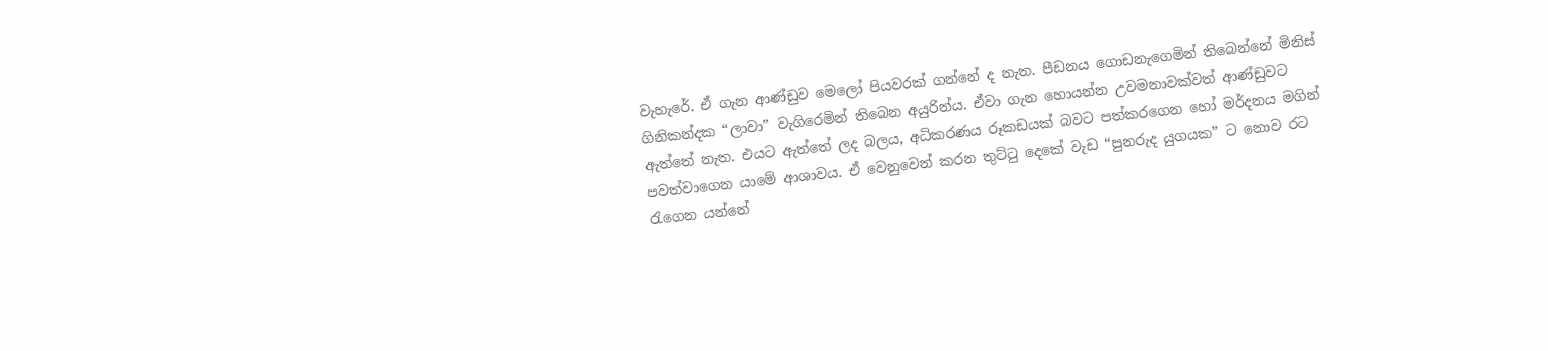වැහැරේ. ඒ ගැන ආණ්ඩුව මෙලෝ පියවරක් ගන්නේ ද නැත. පීඩනය ගොඩනැගෙමින් තිබෙන්නේ මිනිස් ගිනිකන්දක “ලාවා” වැගිරෙමින් තිබෙන අයුරින්ය. ඒවා ගැන හොයන්න උවමනාවක්වත් ආණ්ඩුවට ඇත්තේ නැත. එයට ඇත්තේ ලද බලය, අධිකරණය රූකඩයක් බවට පත්කරගෙන හෝ මර්දනය මගින් පවත්වාගෙන යාමේ ආශාවය. ඒ වෙනුවෙන් කරන තුට්ටු දෙකේ වැඩ “පුනරුද යුගයක” ට නොව රට රැගෙන යන්නේ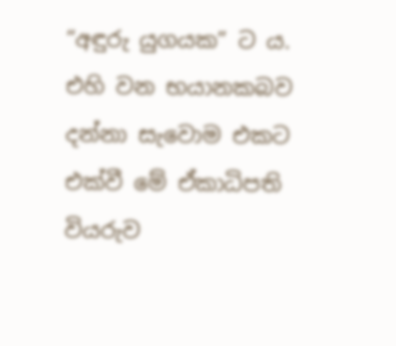“අඳුරු යුගයක” ට ය. එහි වන භයානකබව දන්නා සැවොම එකට එක්වී මේ ඒකාධිපති වියරුව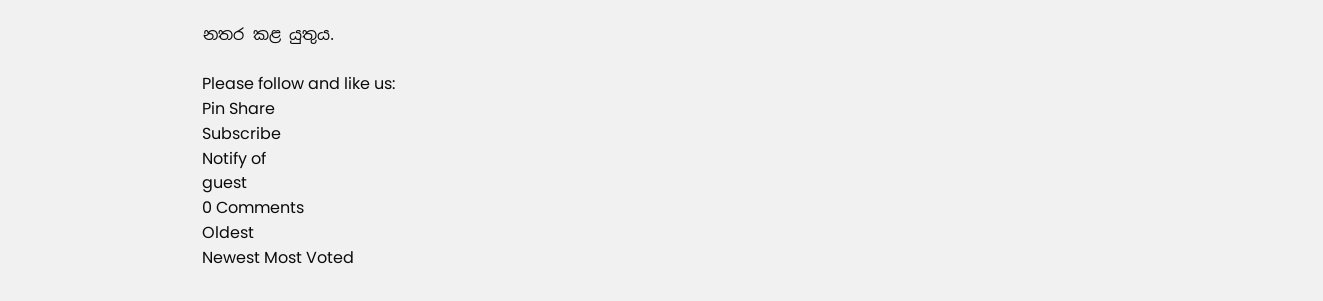නතර කළ යුතුය.

Please follow and like us:
Pin Share
Subscribe
Notify of
guest
0 Comments
Oldest
Newest Most Voted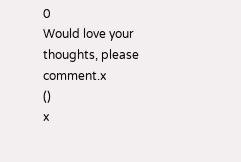0
Would love your thoughts, please comment.x
()
x